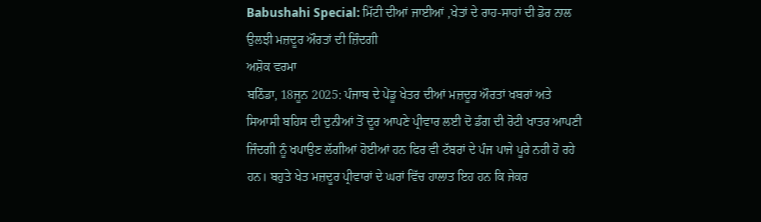Babushahi Special: ਮਿੱਟੀ ਦੀਆਂ ਜਾਈਆਂ ,ਖੇਤਾਂ ਦੇ ਰਾਹ-ਸਾਹਾਂ ਦੀ ਡੋਰ ਨਾਲ ਉਲਝੀ ਮਜ਼ਦੂਰ ਔਰਤਾਂ ਦੀ ਜ਼ਿੰਦਗੀ
ਅਸ਼ੋਕ ਵਰਮਾ
ਬਠਿੰਡਾ, 18ਜੂਨ 2025: ਪੰਜਾਬ ਦੇ ਪੇਂਡੂ ਖੇਤਰ ਦੀਆਂ ਮਜ਼ਦੂਰ ਔਰਤਾਂ ਖਬਰਾਂ ਅਤੇ ਸਿਆਸੀ ਬਹਿਸ ਦੀ ਦੁਨੀਆਂ ਤੋਂ ਦੂਰ ਆਪਣੇ ਪ੍ਰੀਵਾਰ ਲਈ ਦੋ ਡੰਗ ਦੀ ਰੋਟੀ ਖਾਤਰ ਆਪਣੀ ਜਿੰਦਗੀ ਨੂੰ ਖਪਾਉਣ ਲੱਗੀਆਂ ਹੋਈਆਂ ਹਨ ਫਿਰ ਵੀ ਟੱਬਰਾਂ ਦੇ ਪੰਜ ਪਾਜੇ ਪੂਰੇ ਨਹੀ ਹੋ ਰਹੇ ਹਨ। ਬਹੁਤੇ ਖੇਤ ਮਜ਼ਦੂਰ ਪ੍ਰੀਵਾਰਾਂ ਦੇ ਘਰਾਂ ਵਿੱਚ ਹਾਲਾਤ ਇਹ ਹਨ ਕਿ ਜੇਕਰ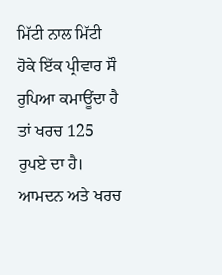ਮਿੱਟੀ ਨਾਲ ਮਿੱਟੀ ਹੋਕੇ ਇੱਕ ਪ੍ਰੀਵਾਰ ਸੌ ਰੁਪਿਆ ਕਮਾਊਂਦਾ ਹੈ ਤਾਂ ਖਰਚ 125 ਰੁਪਏ ਦਾ ਹੈ। ਆਮਦਨ ਅਤੇ ਖਰਚ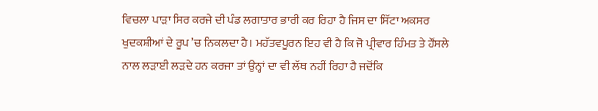ਵਿਚਲਾ ਪਾੜਾ ਸਿਰ ਕਰਜੇ ਦੀ ਪੰਡ ਲਗਾਤਾਰ ਭਾਰੀ ਕਰ ਰਿਹਾ ਹੈ ਜਿਸ ਦਾ ਸਿੱਟਾ ਅਕਸਰ ਖੁਦਕਸ਼ੀਆਂ ਦੇ ਰੂਪ ’ਚ ਨਿਕਲਦਾ ਹੈ। ਮਹੱਤਵਪੂਰਨ ਇਹ ਵੀ ਹੈ ਕਿ ਜੋ ਪ੍ਰੀਵਾਰ ਹਿੰਮਤ ਤੇ ਹੌਂਸਲੇ ਨਾਲ ਲੜਾਈ ਲੜਦੇ ਹਨ ਕਰਜਾ ਤਾਂ ਉਨ੍ਹਾਂ ਦਾ ਵੀ ਲੱਥ ਨਹੀਂ ਰਿਹਾ ਹੈ ਜਦੋਂਕਿ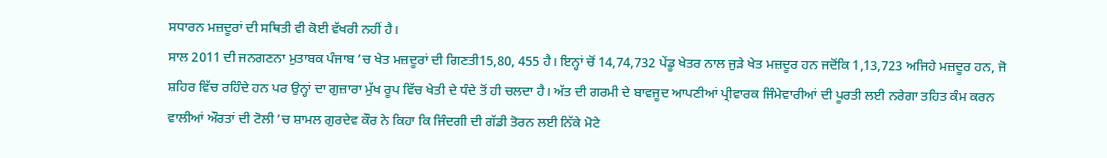ਸਧਾਰਨ ਮਜ਼ਦੂਰਾਂ ਦੀ ਸਥਿਤੀ ਵੀ ਕੋਈ ਵੱਖਰੀ ਨਹੀਂ ਹੈ।
ਸਾਲ 2011 ਦੀ ਜਨਗਣਨਾ ਮੁਤਾਬਕ ਪੰਜਾਬ ’ਚ ਖੇਤ ਮਜ਼ਦੂਰਾਂ ਦੀ ਗਿਣਤੀ15,80, 455 ਹੈ। ਇਨ੍ਹਾਂ ਚੋਂ 14,74,732 ਪੇਂਡੂ ਖੇਤਰ ਨਾਲ ਜੁੜੇ ਖੇਤ ਮਜ਼ਦੂਰ ਹਨ ਜਦੋਂਕਿ 1,13,723 ਅਜਿਹੇ ਮਜ਼ਦੂਰ ਹਨ, ਜੋ ਸ਼ਹਿਰ ਵਿੱਚ ਰਹਿੰਦੇ ਹਨ ਪਰ ਉਨ੍ਹਾਂ ਦਾ ਗੁਜ਼ਾਰਾ ਮੁੱਖ ਰੂਪ ਵਿੱਚ ਖੇਤੀ ਦੇ ਧੰਦੇ ਤੋਂ ਹੀ ਚਲਦਾ ਹੈ। ਅੱਤ ਦੀ ਗਰਮੀ ਦੇ ਬਾਵਜੂਦ ਆਪਣੀਆਂ ਪ੍ਰੀਵਾਰਕ ਜਿੰਮੇਵਾਰੀਆਂ ਦੀ ਪੂਰਤੀ ਲਈ ਨਰੇਗਾ ਤਹਿਤ ਕੰਮ ਕਰਨ ਵਾਲੀਆਂ ਔਰਤਾਂ ਦੀ ਟੋਲੀ ’ਚ ਸ਼ਾਮਲ ਗੁਰਦੇਵ ਕੌਰ ਨੇ ਕਿਹਾ ਕਿ ਜਿੰਦਗੀ ਦੀ ਗੱਡੀ ਤੋਰਨ ਲਈ ਨਿੱਕੇ ਮੋਟੇ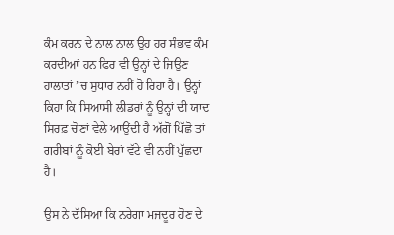ਕੰਮ ਕਰਨ ਦੇ ਨਾਲ ਨਾਲ ਉਹ ਹਰ ਸੰਭਵ ਕੰਮ ਕਰਦੀਆਂ ਹਨ ਫਿਰ ਵੀ ਉਨ੍ਹਾਂ ਦੇ ਜਿਉਣ ਹਾਲਾਤਾਂ ’ਚ ਸੁਧਾਰ ਨਹੀਂ ਹੋ ਰਿਹਾ ਹੈ। ਉਨ੍ਹਾਂ ਕਿਹਾ ਕਿ ਸਿਆਸੀ ਲੀਡਰਾਂ ਨੂੰ ਉਨ੍ਹਾਂ ਦੀ ਯਾਦ ਸਿਰਫ਼ ਚੋਣਾਂ ਵੇਲੇ ਆਉਂਦੀ ਹੈ ਅੱਗੋਂ ਪਿੱਛੋ ਤਾਂ ਗਰੀਬਾਂ ਨੂੰ ਕੋਈ ਬੇਰਾਂ ਵੱਟੇ ਵੀ ਨਹੀਂ ਪੁੱਛਦਾ ਹੈ।

ਉਸ ਨੇ ਦੱਸਿਆ ਕਿ ਨਰੇਗਾ ਮਜਦੂਰ ਹੋਣ ਦੇ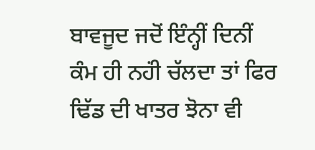ਬਾਵਜੂਦ ਜਦੋਂ ਇੰਨ੍ਹੀਂ ਦਿਨੀਂ ਕੰਮ ਹੀ ਨਹਂੀ ਚੱਲਦਾ ਤਾਂ ਫਿਰ ਢਿੱਡ ਦੀ ਖਾਤਰ ਝੋਨਾ ਵੀ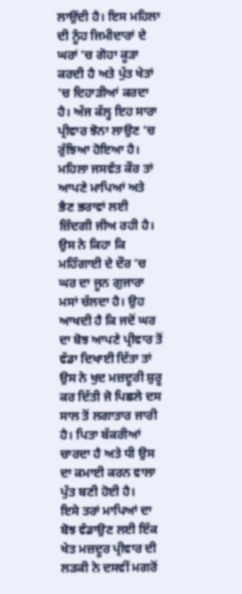ਲਾਉਂਦੀ ਹੈ। ਇਸ ਮਹਿਲਾ ਦੀ ਨੂੰਹ ਜਿਮੀਦਾਰਾਂ ਦੇ ਘਰਾਂ ’ਚ ਗੋਹਾ ਕੂੜਾ ਕਰਦੀ ਹੈ ਅਤੇ ਪੁੱਤ ਖੇਤਾਂ ’ਚ ਦਿਹਾੜੀਆਂ ਕਰਦਾ ਹੈ। ਅੱਜ ਕੱਲ੍ਹ ਇਹ ਸਾਰਾ ਪ੍ਰੀਵਾਰ ਝੋਨਾ ਲਾਉਣ ’ਚ ਰੁੱਝਿਆ ਹੋਇਆ ਹੈ। ਮਹਿਲਾ ਜਸਵੰਤ ਕੌਰ ਤਾਂ ਆਪਣੇ ਮਾਪਿਆਂ ਅਤੇ ਭੈਣ ਭਰਾਵਾਂ ਲਈ ਜ਼ਿੰਦਗੀ ਜੀਅ ਰਹੀ ਹੈ। ਉਸ ਨੇ ਕਿਹਾ ਕਿ ਮਹਿੰਗਾਈ ਦੇ ਦੌਰ ’ਚ ਘਰ ਦਾ ਜੂਨ ਗੁਜਾਰਾ ਮਸਾਂ ਚੱਲਦਾ ਹੈ। ਉਹ ਆਖਦੀ ਹੈ ਕਿ ਜਦੋਂ ਘਰ ਦਾ ਬੋਝ ਆਪਣੇ ਪ੍ਰੀਵਾਰ ਤੋਂ ਵੱਡਾ ਦਿਖਾਈ ਦਿੱਤਾ ਤਾਂ ਉਸ ਨੇ ਖੁਦ ਮਜ਼ਦੂਰੀ ਸ਼ੁਰੂ ਕਰ ਦਿੱਤੀ ਜੋ ਪਿਛਲੇ ਦਸ ਸਾਲ ਤੋਂ ਲਗਾਤਾਰ ਜਾਰੀ ਹੈ। ਪਿਤਾ ਬੱਕਰੀਆਂ ਚਾਰਦਾ ਹੈ ਅਤੇ ਧੀ ਉਸ ਦਾ ਕਮਾਈ ਕਰਨ ਵਾਲਾ ਪੁੱਤ ਬਣੀ ਹੋਈ ਹੈ।
ਇਸੇ ਤਰਾਂ ਮਾਪਿਆਂ ਦਾ ਬੋਝ ਵੰਡਾਉਣ ਲਈ ਇੱਕ ਖੇਤ ਮਜ਼ਦੂਰ ਪ੍ਰੀਵਾਰ ਦੀ ਲੜਕੀ ਨੇ ਦਸਵੀਂ ਮਗਰੋਂ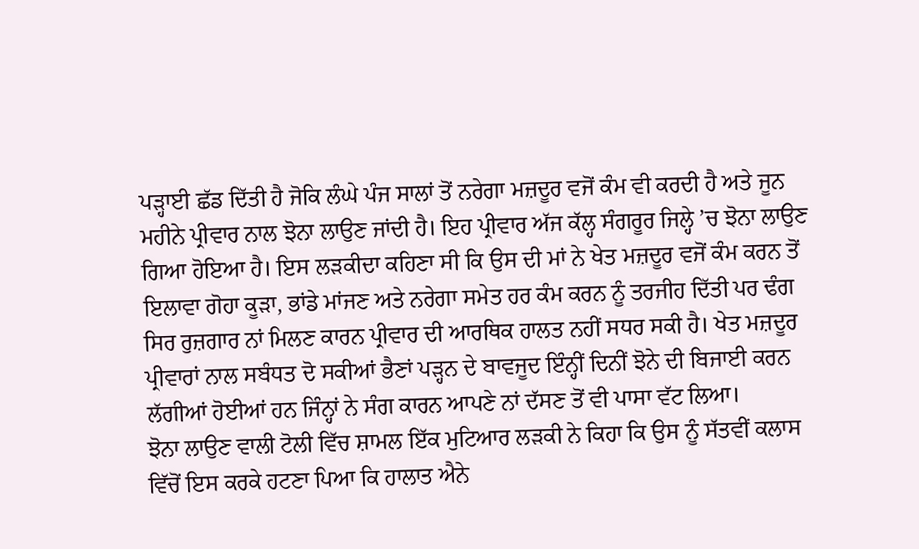ਪੜ੍ਹਾਈ ਛੱਡ ਦਿੱਤੀ ਹੈ ਜੋਕਿ ਲੰਘੇ ਪੰਜ ਸਾਲਾਂ ਤੋਂ ਨਰੇਗਾ ਮਜ਼ਦੂਰ ਵਜੋਂ ਕੰਮ ਵੀ ਕਰਦੀ ਹੈ ਅਤੇ ਜੂਨ ਮਹੀਨੇ ਪ੍ਰੀਵਾਰ ਨਾਲ ਝੋਨਾ ਲਾਉਣ ਜਾਂਦੀ ਹੈ। ਇਹ ਪ੍ਰੀਵਾਰ ਅੱਜ ਕੱਲ੍ਹ ਸੰਗਰੂਰ ਜਿਲ੍ਹੇ ’ਚ ਝੋਨਾ ਲਾਉਣ ਗਿਆ ਹੋਇਆ ਹੈ। ਇਸ ਲੜਕੀਦਾ ਕਹਿਣਾ ਸੀ ਕਿ ਉਸ ਦੀ ਮਾਂ ਨੇ ਖੇਤ ਮਜ਼ਦੂਰ ਵਜੋਂ ਕੰਮ ਕਰਨ ਤੋਂ ਇਲਾਵਾ ਗੋਹਾ ਕੂੜਾ, ਭਾਂਡੇ ਮਾਂਜਣ ਅਤੇ ਨਰੇਗਾ ਸਮੇਤ ਹਰ ਕੰਮ ਕਰਨ ਨੂੰ ਤਰਜੀਹ ਦਿੱਤੀ ਪਰ ਢੰਗ ਸਿਰ ਰੁਜ਼ਗਾਰ ਨਾਂ ਮਿਲਣ ਕਾਰਨ ਪ੍ਰੀਵਾਰ ਦੀ ਆਰਥਿਕ ਹਾਲਤ ਨਹੀਂ ਸਧਰ ਸਕੀ ਹੈ। ਖੇਤ ਮਜ਼ਦੂਰ ਪ੍ਰੀਵਾਰਾਂ ਨਾਲ ਸਬੰਧਤ ਦੋ ਸਕੀਆਂ ਭੈਣਾਂ ਪੜ੍ਹਨ ਦੇ ਬਾਵਜੂਦ ਇੰਨ੍ਹੀਂ ਦਿਨੀਂ ਝੋਨੇ ਦੀ ਬਿਜਾਈ ਕਰਨ ਲੱਗੀਆਂ ਹੋਈਆਂ ਹਨ ਜਿੰਨ੍ਹਾਂ ਨੇ ਸੰਗ ਕਾਰਨ ਆਪਣੇ ਨਾਂ ਦੱਸਣ ਤੋਂ ਵੀ ਪਾਸਾ ਵੱਟ ਲਿਆ।
ਝੋਨਾ ਲਾਉਣ ਵਾਲੀ ਟੋਲੀ ਵਿੱਚ ਸ਼ਾਮਲ ਇੱਕ ਮੁਟਿਆਰ ਲੜਕੀ ਨੇ ਕਿਹਾ ਕਿ ਉਸ ਨੂੰ ਸੱਤਵੀਂ ਕਲਾਸ ਵਿੱਚੋਂ ਇਸ ਕਰਕੇ ਹਟਣਾ ਪਿਆ ਕਿ ਹਾਲਾਤ ਐਨੇ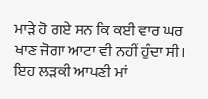ਮਾੜੇ ਹੋ ਗਏ ਸਨ ਕਿ ਕਈ ਵਾਰ ਘਰ ਖਾਣ ਜੋਗਾ ਆਟਾ ਵੀ ਨਹੀਂ ਹੁੰਦਾ ਸੀ। ਇਹ ਲੜਕੀ ਆਪਣੀ ਮਾਂ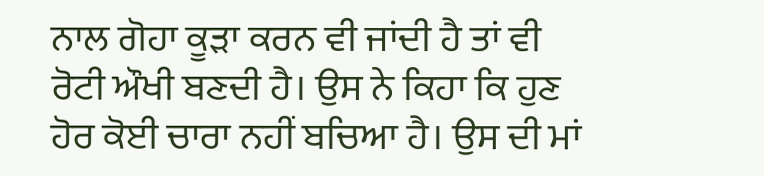ਨਾਲ ਗੋਹਾ ਕੂੜਾ ਕਰਨ ਵੀ ਜਾਂਦੀ ਹੈ ਤਾਂ ਵੀ ਰੋਟੀ ਔਖੀ ਬਣਦੀ ਹੈ। ਉਸ ਨੇ ਕਿਹਾ ਕਿ ਹੁਣ ਹੋਰ ਕੋਈ ਚਾਰਾ ਨਹੀਂ ਬਚਿਆ ਹੈ। ਉਸ ਦੀ ਮਾਂ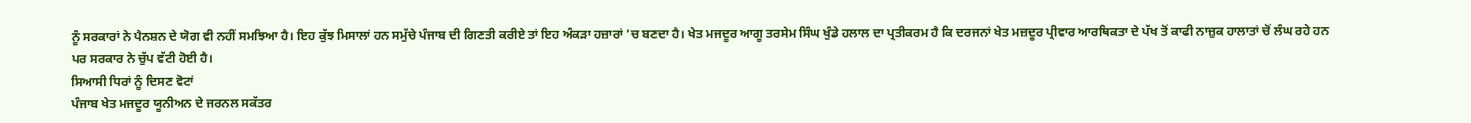ਨੂੰ ਸਰਕਾਰਾਂ ਨੇ ਪੈਨਸ਼ਨ ਦੇ ਯੋਗ ਵੀ ਨਹੀਂ ਸਮਝਿਆ ਹੈ। ਇਹ ਕੁੱਝ ਮਿਸਾਲਾਂ ਹਨ ਸਮੁੱਚੇ ਪੰਜਾਬ ਦੀ ਗਿਣਤੀ ਕਰੀਏ ਤਾਂ ਇਹ ਅੰਕੜਾ ਹਜ਼ਾਰਾਂ ’ਚ ਬਣਦਾ ਹੈ। ਖੇਤ ਮਜਦੂਰ ਆਗੂ ਤਰਸੇਮ ਸਿੰਘ ਖੁੰਡੇ ਹਲਾਲ ਦਾ ਪ੍ਰਤੀਕਰਮ ਹੈ ਕਿ ਦਰਜਨਾਂ ਖੇਤ ਮਜ਼ਦੂਰ ਪ੍ਰੀਵਾਰ ਆਰਥਿਕਤਾ ਦੇ ਪੱਖ ਤੋਂ ਕਾਫੀ ਨਾਜ਼ੁਕ ਹਾਲਾਤਾਂ ਚੋਂ ਲੰਘ ਰਹੇ ਹਨ ਪਰ ਸਰਕਾਰ ਨੇ ਚੁੱਪ ਵੱਟੀ ਹੋਈ ਹੈ।
ਸਿਆਸੀ ਧਿਰਾਂ ਨੂੰ ਦਿਸਣ ਵੋਟਾਂ
ਪੰਜਾਬ ਖੇਤ ਮਜਦੂਰ ਯੂਨੀਅਨ ਦੇ ਜਰਨਲ ਸਕੱਤਰ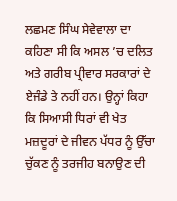ਲਛਮਣ ਸਿੰਘ ਸੇਵੇਵਾਲਾ ਦਾ ਕਹਿਣਾ ਸੀ ਕਿ ਅਸਲ ’ਚ ਦਲਿਤ ਅਤੇ ਗਰੀਬ ਪ੍ਰੀਵਾਰ ਸਰਕਾਰਾਂ ਦੇ ਏਜੰਡੇ ਤੇ ਨਹੀਂ ਹਨ। ਉਨ੍ਹਾਂ ਕਿਹਾ ਕਿ ਸਿਆਸੀ ਧਿਰਾਂ ਵੀ ਖੇਤ ਮਜ਼ਦੂਰਾਂ ਦੇ ਜੀਵਨ ਪੱਧਰ ਨੂੰ ਉੱਚਾ ਚੁੱਕਣ ਨੂੰ ਤਰਜੀਹ ਬਨਾਉਣ ਦੀ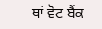ਥਾਂ ਵੋਟ ਬੈਂਕ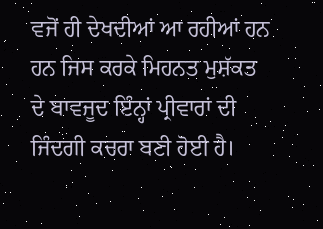ਵਜੋਂ ਹੀ ਦੇਖਦੀਆਂ ਆ ਰਹੀਆਂ ਹਨ ਹਨ ਜਿਸ ਕਰਕੇ ਮਿਹਨਤ ਮੁਸ਼ੱਕਤ ਦੇ ਬਾਵਜੂਦ ਇੰਨ੍ਹਾਂ ਪ੍ਰੀਵਾਰਾਂ ਦੀ ਜਿੰਦਗੀ ਕਚਰਾ ਬਣੀ ਹੋਈ ਹੈ।